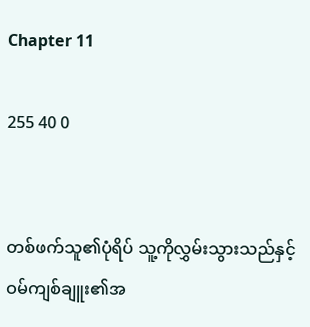Chapter 11

255 40 0


တစ်ဖက်သူ၏ပုံရိပ် သူ့ကိုလွှမ်းသွားသည်နှင့် ဝမ်ကျစ်ချူး၏အ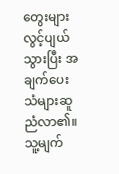တွေးများလွင့်ပျယ်သွားပြီး အချက်ပေးသံများဆူညံလာ၏။ သူ့မျက်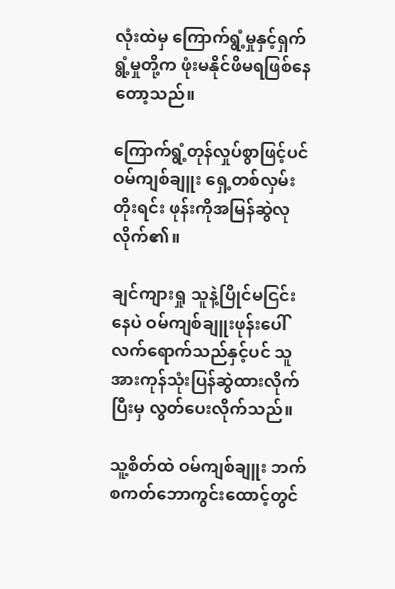လုံးထဲမှ ကြောက်ရွံ့မှုနှင့်ရှက်ရွံ့မှုတို့က ဖုံးမနိုင်ဖိမရဖြစ်နေတော့သည်။

ကြောက်ရွံ့တုန်လှုပ်စွာဖြင့်ပင် ဝမ်ကျစ်ချူး ရှေ့တစ်လှမ်းတိုးရင်း ဖုန်းကိုအမြန်ဆွဲလုလိုက်၏။

ချင်ကျားရှု သူနဲ့ပြိုင်မငြင်းနေပဲ ဝမ်ကျစ်ချူးဖုန်းပေါ်လက်ရောက်သည်နှင့်ပင် သူအားကုန်သုံးပြန်ဆွဲထားလိုက်ပြီးမှ လွတ်ပေးလိုက်သည်။

သူ့စိတ်ထဲ ဝမ်ကျစ်ချူး ဘက်စကတ်ဘောကွင်းထောင့်တွင်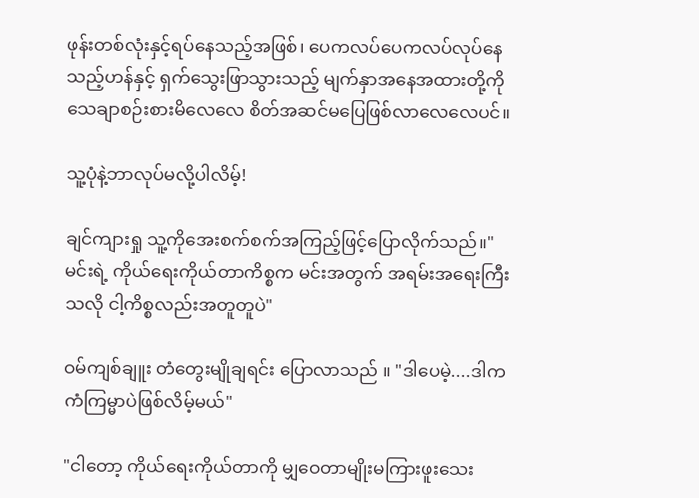ဖုန်းတစ်လုံးနှင့်ရပ်နေသည့်အဖြစ်၊ ပေကလပ်ပေကလပ်လုပ်နေသည့်ဟန်နှင့် ရှက်သွေးဖြာသွားသည့် မျက်နှာအနေအထားတို့ကို သေချာစဉ်းစားမိ‌လေလေ စိတ်အဆင်မပြေဖြစ်လာလေလေပင်။

သူ့ပုံနဲ့ဘာလုပ်မလို့ပါလိမ့်!

ချင်ကျားရှု သူ့ကိုအေးစက်စက်အကြည့်ဖြင့်ပြောလိုက်သည်။"မင်းရဲ့ ကိုယ်ရေးကိုယ်တာကိစ္စက မင်းအတွက် အရမ်းအရေးကြီးသလို ငါ့ကိစ္စလည်းအတူတူပဲ"

ဝမ်ကျစ်ချူး တံတွေးမျိုချရင်း ပြောလာသည် ။ "ဒါပေမဲ့....ဒါကကံကြမ္မာပဲဖြစ်လိမ့်မယ်"

"ငါတော့ ကိုယ်ရေးကိုယ်တာကို မျှဝေတာမျိုးမကြားဖူးသေး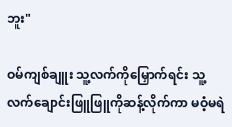ဘူး"

ဝမ်ကျစ်ချူး သူ့လက်ကိုမြှောက်ရင်း သူ့ လက်ချောင်းဖြူဖြူကိုဆန့်လိုက်ကာ မဝံ့မရဲ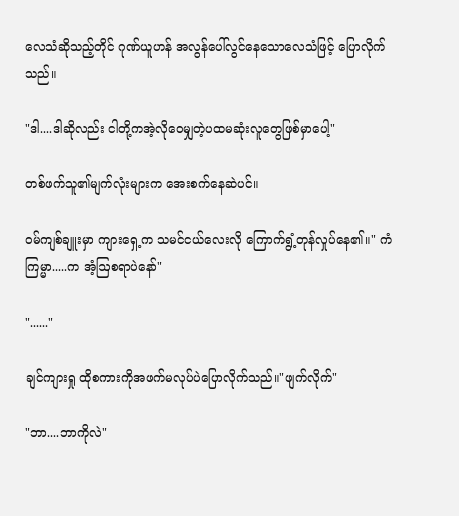လေသံဆိုသည့်တိုင် ဂုဏ်ယူဟန် အလွန်ပေါ်လွင်နေသောလေသံဖြင့် ပြောလိုက်သည်။

"ဒါ....ဒါဆိုလည်း ငါတို့ကအဲ့လိုဝေမျှတဲ့ပထမဆုံးလူတွေဖြစ်မှာပေါ့"

တစ်ဖက်သူ၏မျက်လုံးများက အေးစက်နေဆဲပင်။

ဝမ်ကျစ်ချူးမှာ ကျားရှေ့က သမင်ငယ်လေးလို ကြောက်ရွံ့တုန်လှုပ်နေ၏။" ကံကြမ္မာ.....က အံ့ဩစရာပဲနော်"

"......"

ချင်ကျားရှု ထိုစကားကိုအဖက်မလုပ်ပဲပြောလိုက်သည်။"ဖျက်လိုက်"

"ဘာ....ဘာကိုလဲ"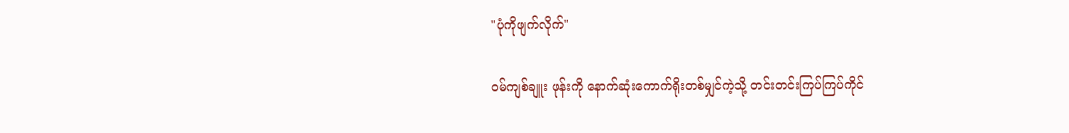"ပုံကိုဖျက်လိုက်"

ဝမ်ကျစ်ချူး ဖုန်းကို နောက်ဆုံးကောက်ရိုးတစ်မျှင်ကဲ့သို့ တင်းတင်းကြပ်ကြပ်ကိုင်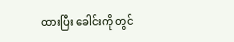ထားပြီး ခေါင်းကို တွင်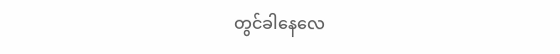တွင်ခါနေလေ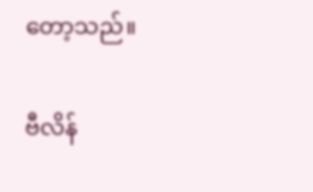တော့သည်။

ဗီလိန်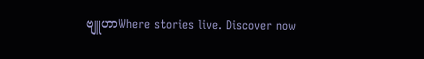ဗျူဟာWhere stories live. Discover now